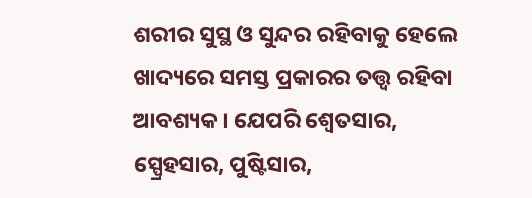ଶରୀର ସୁସ୍ଥ ଓ ସୁନ୍ଦର ରହିବାକୁ ହେଲେ ଖାଦ୍ୟରେ ସମସ୍ତ ପ୍ରକାରର ତତ୍ତ୍ଵ ରହିବା ଆବଶ୍ୟକ । ଯେପରି ଶ୍ଵେତସାର, ସ୍ପ୍ରେହସାର, ପୁଷ୍ଟିସାର,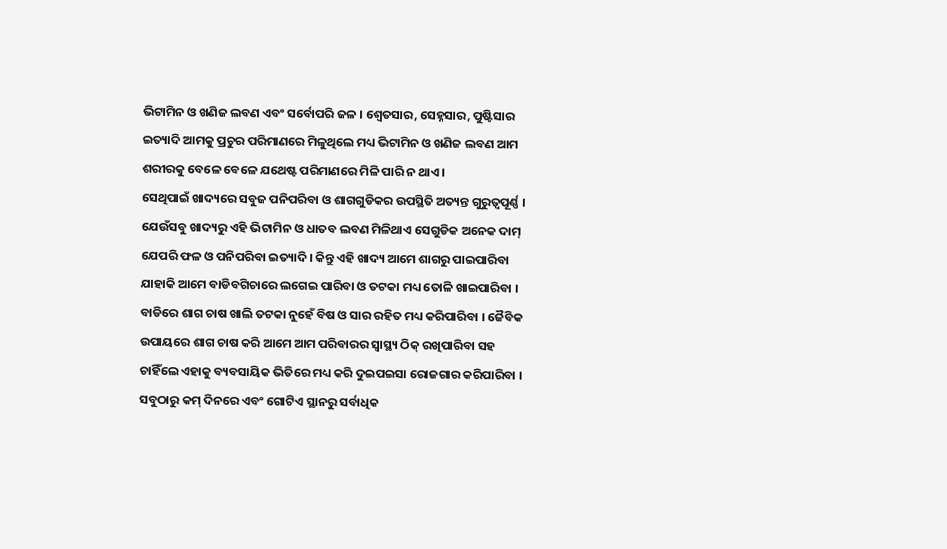ଭିଟାମିନ ଓ ଖଣିଜ ଲବଣ ଏବଂ ସର୍ବୋପରି ଜଳ । ଶ୍ଵେତସାର, ସେହ୍ନସାର, ପୁଷ୍ଟିସାର ଇତ୍ୟାଦି ଆମକୁ ପ୍ରଚୁର ପରିମାଣରେ ମିଳୁଥିଲେ ମଧ୍ୟ ଭିଟାମିନ ଓ ଖଣିଜ ଲବଣ ଆମ ଶରୀରକୁ ବେଳେ ବେଳେ ଯଥେଷ୍ଟ ପରିମାଣରେ ମିଳି ପାରି ନ ଥାଏ ।
ସେଥିପାଇଁ ଖାଦ୍ୟରେ ସବୁଜ ପନିପରିବା ଓ ଶାଗଗୁଡିକର ଉପସ୍ଥିତି ଅତ୍ୟନ୍ତ ଗୁରୁତ୍ଵପୂର୍ଣ୍ଣ । ଯେଉଁସବୁ ଖାଦ୍ୟରୁ ଏହି ଭିଟାମିନ ଓ ଧାତବ ଲବଣ ମିଳିଥାଏ ସେଗୁଡିକ ଅନେକ ଦାମ୍ ଯେପରି ଫଳ ଓ ପନିପରିବା ଇତ୍ୟାଦି । କିନ୍ତୁ ଏହି ଖାଦ୍ୟ ଆମେ ଶାଗରୁ ପାଇପାରିବା ଯାହାକି ଆମେ ବାଡିବଗିଚାରେ ଲଗେଇ ପାରିବା ଓ ତଟକା ମଧ୍ୟ ତୋଳି ଖାଇପାରିବା ।
ବାଡିରେ ଶାଗ ଚାଷ ଖାଲି ତଟକା ନୁହେଁ ବିଷ ଓ ସାର ରହିତ ମଧ୍ୟ କରିପାରିବା । ଜୈବିକ ଉପାୟରେ ଶାଗ ଚାଷ କରି ଆମେ ଆମ ପରିବାରର ସ୍ଵାସ୍ଥ୍ୟ ଠିକ୍ ରଖିପାରିବା ସହ ଚାହିଁଲେ ଏହାକୁ ବ୍ୟବସାୟିକ ଭିତିରେ ମଧ୍ୟ କରି ଦୁଇପଇସା ରୋଜଗାର କରିପାରିବା ।
ସବୁଠାରୁ କମ୍ ଦିନରେ ଏବଂ ଗୋଟିଏ ସ୍ଥାନରୁ ସର୍ବାଧିକ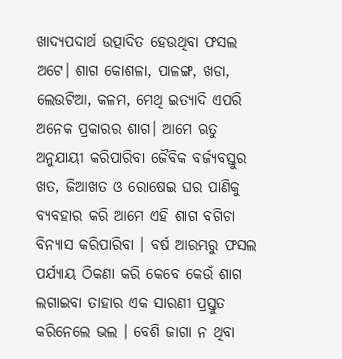ଖାଦ୍ୟପଦାର୍ଥ ଉତ୍ପାଦିତ ହେଉଥିବା ଫସଲ ଅଟେ। ଶାଗ କୋଶଳା, ପାଳଙ୍ଗ, ଖଡା, ଲେଉଟିଆ, କଳମ, ମେଥି ଇତ୍ୟାଦି ଏପରି ଅନେକ ପ୍ରକାରର ଶାଗ। ଆମେ ଋତୁ ଅନୁଯାୟୀ କରିପାରିବା ଜୈବିକ ବର୍ଜ୍ୟବସ୍ତୁର ଖତ, ଜିଆଖତ ଓ ରୋଷେଇ ଘର ପାଣିକୁ ବ୍ୟବହାର କରି ଆମେ ଏହି ଶାଗ ବଗିଚା ବିନ୍ୟାସ କରିପାରିବା । ବର୍ଷ ଆରମ୍ଭରୁ ଫସଲ ପର୍ଯ୍ୟାୟ ଠିକଣା କରି କେବେ କେଉଁ ଶାଗ ଲଗାଇବା ତାହାର ଏକ ସାରଣୀ ପ୍ରସ୍ତୁତ କରିନେଲେ ଭଲ । ବେଶି ଜାଗା ନ ଥିବା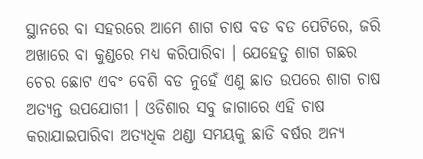ସ୍ଥାନରେ ବା ସହରରେ ଆମେ ଶାଗ ଚାଷ ବଡ ବଡ ପେଟିରେ, ଜରି ଅଖାରେ ବା କୁଣ୍ଡରେ ମଧ୍ୟ କରିପାରିବା । ଯେହେତୁ ଶାଗ ଗଛର ଚେର ଛୋଟ ଏବଂ ବେଶି ବଡ ନୁହେଁ ଏଣୁ ଛାତ ଉପରେ ଶାଗ ଚାଷ ଅତ୍ୟନ୍ତ ଉପଯୋଗୀ । ଓଡିଶାର ସବୁ ଜାଗାରେ ଏହି ଚାଷ କରାଯାଇପାରିବା ଅତ୍ୟଧିକ ଥଣ୍ଡା ସମୟକୁ ଛାଡି ବର୍ଷର ଅନ୍ୟ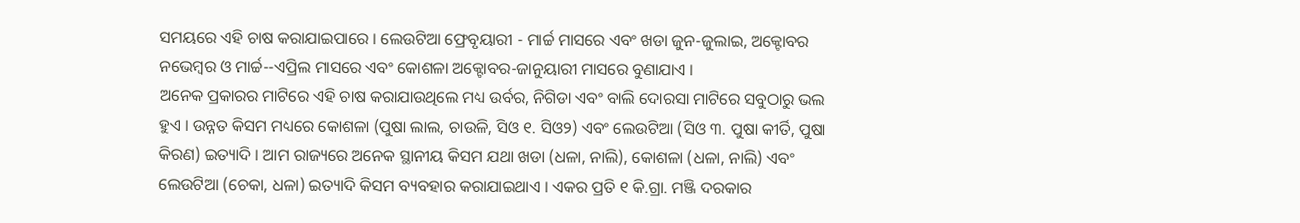ସମୟରେ ଏହି ଚାଷ କରାଯାଇପାରେ । ଲେଉଟିଆ ଫ୍ରେବୃୟାରୀ - ମାର୍ଚ୍ଚ ମାସରେ ଏବଂ ଖଡା ଜୁନ-ଜୁଲାଇ, ଅକ୍ଟୋବର ନଭେମ୍ବର ଓ ମାର୍ଚ୍ଚ--ଏପ୍ରିଲ ମାସରେ ଏବଂ କୋଶଳା ଅକ୍ଟୋବର-ଜାନୁୟାରୀ ମାସରେ ବୁଣାଯାଏ ।
ଅନେକ ପ୍ରକାରର ମାଟିରେ ଏହି ଚାଷ କରାଯାଉଥିଲେ ମଧ୍ୟ ଉର୍ବର, ନିଗିଡା ଏବଂ ବାଲି ଦୋରସା ମାଟିରେ ସବୁଠାରୁ ଭଲ ହୁଏ । ଉନ୍ନତ କିସମ ମଧ୍ୟରେ କୋଶଳା (ପୁଷା ଲାଲ, ଚାଉଳି, ସିଓ ୧. ସିଓ୨) ଏବଂ ଲେଉଟିଆ (ସିଓ ୩. ପୁଷା କୀର୍ତି, ପୁଷା କିରଣ) ଇତ୍ୟାଦି । ଆମ ରାଜ୍ୟରେ ଅନେକ ସ୍ଥାନୀୟ କିସମ ଯଥା ଖଡା (ଧଳା, ନାଲି), କୋଶଳା (ଧଳା, ନାଲି) ଏବଂ ଲେଉଟିଆ (ଚେକା, ଧଳା) ଇତ୍ୟାଦି କିସମ ବ୍ୟବହାର କରାଯାଇଥାଏ । ଏକର ପ୍ରତି ୧ କି.ଗ୍ରା. ମଞ୍ଜି ଦରକାର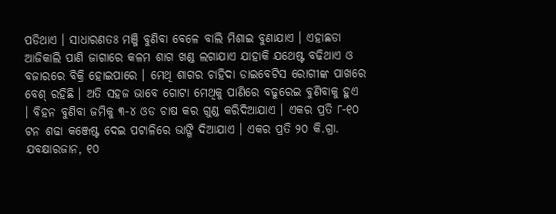ପଡିଥାଏ । ସାଧାରଣତଃ ମଞ୍ଜି ବୁଣିବା ବେଳେ ବାଲି ମିଶାଇ ବୁଣାଯାଏ । ଏହାଛଡା ଆଜିକାଲି ପାଣି ଜାଗାରେ କଳମ ଶାଗ ଖଣ୍ଡ ଲଗାଯାଏ ଯାହାକି ଯଥେଷ୍ଟ ବଢିଥାଏ ଓ ବଜାରରେ ବିକ୍ରି ହୋଇପାରେ । ମେଥି ଶାଗର ଚାହିଦା ଡାଇବେଟିସ ରୋଗୀଙ୍କ ପାଖରେ ବେଶ୍ ରହିଛି । ଅତି ସହଜ ଭାବେ ଗୋଟା ମେଥିକୁ ପାଣିରେ ବଢୁରେଇ ବୁଣିବାକୁ ହୁଏ । ବିହନ ବୁଣିବା ଜମିକୁ ୩-୪ ଓଡ ଚାଷ କର ଗୁଣ୍ଡ କରିଦିଆଯାଏ । ଏକର ପ୍ରତି ୮-୧୦ ଟନ ଶଢା କଞ୍ଜେଷ୍ଟ ଦେଇ ପଟାଳିରେ ଭାଙ୍ଗି ଦିଆଯାଏ । ଏକର ପ୍ରତି ୨୦ କି.ଗ୍ରା. ଯବକ୍ଷାରଜାନ, ୧୦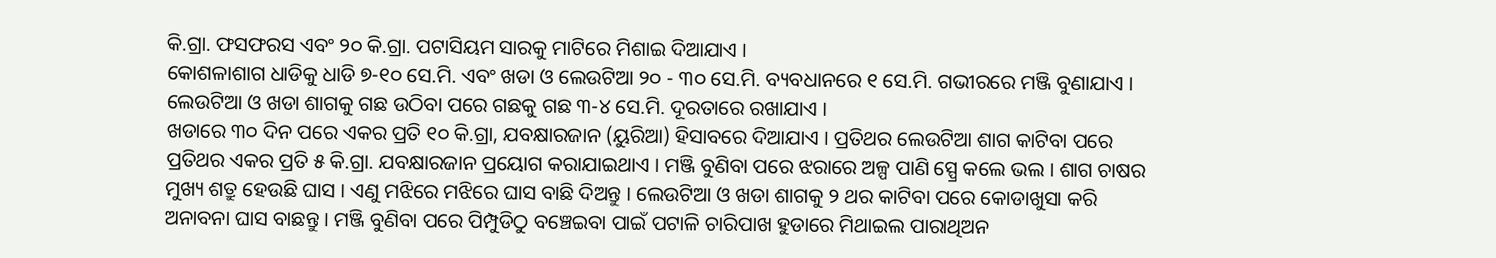କି.ଗ୍ରା. ଫସଫରସ ଏବଂ ୨୦ କି.ଗ୍ରା. ପଟାସିୟମ ସାରକୁ ମାଟିରେ ମିଶାଇ ଦିଆଯାଏ ।
କୋଶଳାଶାଗ ଧାଡିକୁ ଧାଡି ୭-୧୦ ସେ.ମି. ଏବଂ ଖଡା ଓ ଲେଉଟିଆ ୨୦ - ୩୦ ସେ.ମି. ବ୍ୟବଧାନରେ ୧ ସେ.ମି. ଗଭୀରରେ ମଞ୍ଜି ବୁଣାଯାଏ । ଲେଉଟିଆ ଓ ଖଡା ଶାଗକୁ ଗଛ ଉଠିବା ପରେ ଗଛକୁ ଗଛ ୩-୪ ସେ.ମି. ଦୂରତାରେ ରଖାଯାଏ ।
ଖଡାରେ ୩୦ ଦିନ ପରେ ଏକର ପ୍ରତି ୧୦ କି.ଗ୍ରା, ଯବକ୍ଷାରଜାନ (ୟୁରିଆ) ହିସାବରେ ଦିଆଯାଏ । ପ୍ରତିଥର ଲେଉଟିଆ ଶାଗ କାଟିବା ପରେ ପ୍ରତିଥର ଏକର ପ୍ରତି ୫ କି.ଗ୍ରା. ଯବକ୍ଷାରଜାନ ପ୍ରୟୋଗ କରାଯାଇଥାଏ । ମଞ୍ଜି ବୁଣିବା ପରେ ଝରାରେ ଅଳ୍ପ ପାଣି ସ୍ପ୍ରେ କଲେ ଭଲ । ଶାଗ ଚାଷର ମୁଖ୍ୟ ଶତ୍ରୁ ହେଉଛି ଘାସ । ଏଣୁ ମଝିରେ ମଝିରେ ଘାସ ବାଛି ଦିଅନ୍ତୁ । ଲେଉଟିଆ ଓ ଖଡା ଶାଗକୁ ୨ ଥର କାଟିବା ପରେ କୋଡାଖୁସା କରି ଅନାବନା ଘାସ ବାଛନ୍ତୁ । ମଞ୍ଜି ବୁଣିବା ପରେ ପିମ୍ପୁଡିଠୁ ବଞ୍ଚେଇବା ପାଇଁ ପଟାଳି ଚାରିପାଖ ହୁଡାରେ ମିଥାଇଲ ପାରାଥିଅନ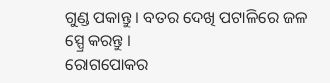ଗୁଣ୍ଡ ପକାନ୍ତୁ । ବତର ଦେଖି ପଟାଳିରେ ଜଳ ସ୍ପ୍ରେ କରନ୍ତୁ ।
ରୋଗପୋକର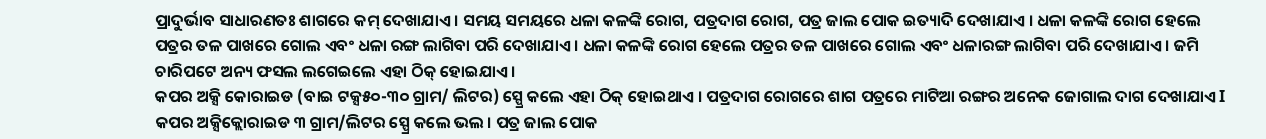ପ୍ରାଦୁର୍ଭାବ ସାଧାରଣତଃ ଶାଗରେ କମ୍ ଦେଖାଯାଏ । ସମୟ ସମୟରେ ଧଳା କଳଙ୍କି ରୋଗ, ପତ୍ରଦାଗ ରୋଗ, ପତ୍ର ଜାଲ ପୋକ ଇତ୍ୟାଦି ଦେଖାଯାଏ । ଧଳା କଳଙ୍କି ରୋଗ ହେଲେ ପତ୍ରର ତଳ ପାଖରେ ଗୋଲ ଏବଂ ଧଳା ରଙ୍ଗ ଲାଗିବା ପରି ଦେଖାଯାଏ । ଧଳା କଳଙ୍କି ରୋଗ ହେଲେ ପତ୍ରର ତଳ ପାଖରେ ଗୋଲ ଏବଂ ଧଳାରଙ୍ଗ ଲାଗିବା ପରି ଦେଖାଯାଏ । ଜମି ଚାରିପଟେ ଅନ୍ୟ ଫସଲ ଲଗେଇଲେ ଏହା ଠିକ୍ ହୋଇଯାଏ ।
କପର ଅକ୍ସି କୋରାଇଡ (ବାଇ ଟକ୍ସ୫୦-୩୦ ଗ୍ରାମ/ ଲିଟର) ସ୍ପ୍ରେ କଲେ ଏହା ଠିକ୍ ହୋଇଥାଏ । ପତ୍ରଦାଗ ରୋଗରେ ଶାଗ ପତ୍ରରେ ମାଟିଆ ରଙ୍ଗର ଅନେକ ଜୋଗାଲ ଦାଗ ଦେଖାଯାଏ I କପର ଅକ୍ସିକ୍ଲୋରାଇଡ ୩ ଗ୍ରାମ/ଲିଟର ସ୍ପ୍ରେ କଲେ ଭଲ । ପତ୍ର ଜାଲ ପୋକ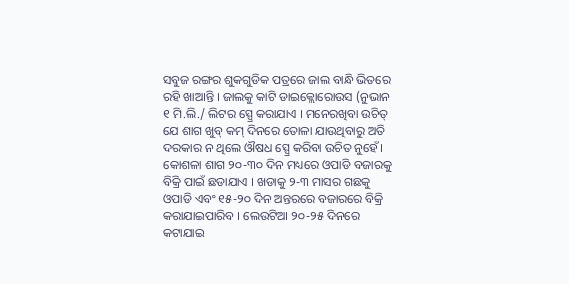ସବୁଜ ରଙ୍ଗର ଶୁକଗୁଡିକ ପତ୍ରରେ ଜାଲ ବାନ୍ଧି ଭିତରେ ରହି ଖାଆନ୍ତି । ଜାଲକୁ କାଟି ଡାଇକ୍ଲୋରୋଉସ (ନୁଭାନ ୧ ମି.ଲି./ ଲିଟର ସ୍ପ୍ରେ କରାଯାଏ । ମନେରଖିବା ଉଚିତ୍ ଯେ ଶାଗ ଖୁବ୍ କମ୍ ଦିନରେ ତୋଳା ଯାଉଥିବାରୁ ଅତି ଦରକାର ନ ଥିଲେ ଔଷଧ ସ୍ପ୍ରେ କରିବା ଉଚିତ ନୁହେଁ।
କୋଶଳା ଶାଗ ୨୦-୩୦ ଦିନ ମଧ୍ୟରେ ଓପାଡି ବଜାରକୁ ବିକ୍ରି ପାଇଁ ଛଡାଯାଏ । ଖଡାକୁ ୨-୩ ମାସର ଗଛକୁ ଓପାଡି ଏବଂ ୧୫-୨୦ ଦିନ ଅନ୍ତରରେ ବଜାରରେ ବିକ୍ରି କରାଯାଇପାରିବ । ଲେଉଟିଆ ୨୦-୨୫ ଦିନରେ କଟାଯାଇ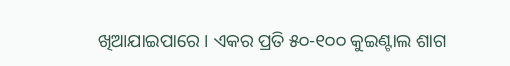ଖିଆଯାଇପାରେ । ଏକର ପ୍ରତି ୫୦-୧୦୦ କୁଇଣ୍ଟାଲ ଶାଗ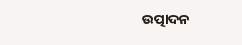ଉତ୍ପାଦନ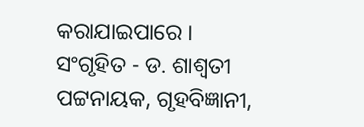କରାଯାଇପାରେ ।
ସଂଗୃହିତ - ଡ. ଶାଶ୍ଵତୀ ପଟ୍ଟନାୟକ, ଗୃହବିଜ୍ଞାନୀ,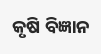କୃଷି ବିଜ୍ଞାନ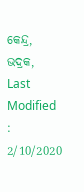କେନ୍ଦ୍ର, ଭଦ୍ରକ,
Last Modified : 2/10/2020